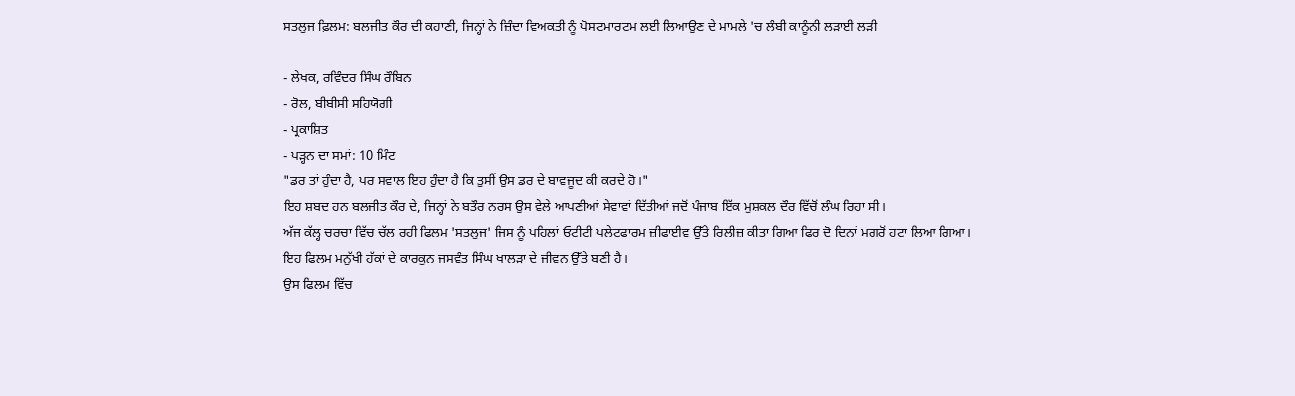ਸਤਲੁਜ ਫ਼ਿਲਮ: ਬਲਜੀਤ ਕੌਰ ਦੀ ਕਹਾਣੀ, ਜਿਨ੍ਹਾਂ ਨੇ ਜ਼ਿੰਦਾ ਵਿਅਕਤੀ ਨੂੰ ਪੋਸਟਮਾਰਟਮ ਲਈ ਲਿਆਉਣ ਦੇ ਮਾਮਲੇ 'ਚ ਲੰਬੀ ਕਾਨੂੰਨੀ ਲੜਾਈ ਲੜੀ

- ਲੇਖਕ, ਰਵਿੰਦਰ ਸਿੰਘ ਰੌਬਿਨ
- ਰੋਲ, ਬੀਬੀਸੀ ਸਹਿਯੋਗੀ
- ਪ੍ਰਕਾਸ਼ਿਤ
- ਪੜ੍ਹਨ ਦਾ ਸਮਾਂ: 10 ਮਿੰਟ
"ਡਰ ਤਾਂ ਹੁੰਦਾ ਹੈ, ਪਰ ਸਵਾਲ ਇਹ ਹੁੰਦਾ ਹੈ ਕਿ ਤੁਸੀਂ ਉਸ ਡਰ ਦੇ ਬਾਵਜੂਦ ਕੀ ਕਰਦੇ ਹੋ।"
ਇਹ ਸ਼ਬਦ ਹਨ ਬਲਜੀਤ ਕੌਰ ਦੇ, ਜਿਨ੍ਹਾਂ ਨੇ ਬਤੌਰ ਨਰਸ ਉਸ ਵੇਲੇ ਆਪਣੀਆਂ ਸੇਵਾਵਾਂ ਦਿੱਤੀਆਂ ਜਦੋਂ ਪੰਜਾਬ ਇੱਕ ਮੁਸ਼ਕਲ ਦੌਰ ਵਿੱਚੋਂ ਲੰਘ ਰਿਹਾ ਸੀ।
ਅੱਜ ਕੱਲ੍ਹ ਚਰਚਾ ਵਿੱਚ ਚੱਲ ਰਹੀ ਫਿਲਮ 'ਸਤਲੁਜ' ਜਿਸ ਨੂੰ ਪਹਿਲਾਂ ਓਟੀਟੀ ਪਲੇਟਫਾਰਮ ਜ਼ੀਫਾਈਵ ਉੱਤੇ ਰਿਲੀਜ਼ ਕੀਤਾ ਗਿਆ ਫਿਰ ਦੋ ਦਿਨਾਂ ਮਗਰੋਂ ਹਟਾ ਲਿਆ ਗਿਆ।
ਇਹ ਫਿਲਮ ਮਨੁੱਖੀ ਹੱਕਾਂ ਦੇ ਕਾਰਕੁਨ ਜਸਵੰਤ ਸਿੰਘ ਖਾਲੜਾ ਦੇ ਜੀਵਨ ਉੱਤੇ ਬਣੀ ਹੈ।
ਉਸ ਫਿਲਮ ਵਿੱਚ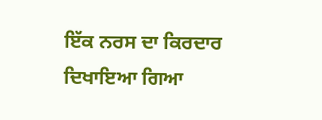ਇੱਕ ਨਰਸ ਦਾ ਕਿਰਦਾਰ ਦਿਖਾਇਆ ਗਿਆ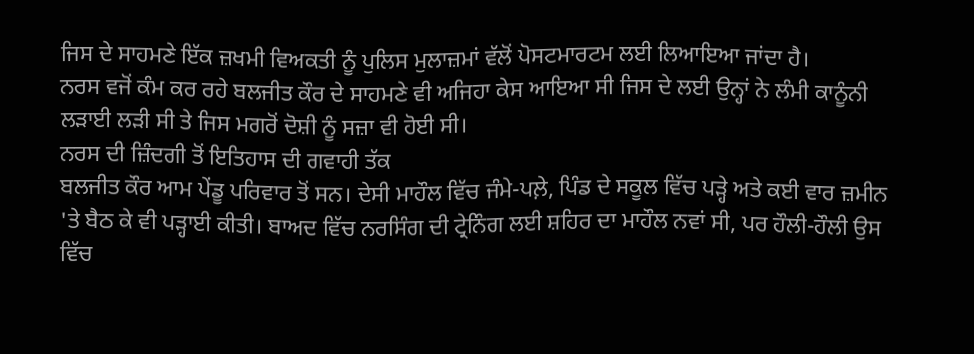ਜਿਸ ਦੇ ਸਾਹਮਣੇ ਇੱਕ ਜ਼ਖਮੀ ਵਿਅਕਤੀ ਨੂੰ ਪੁਲਿਸ ਮੁਲਾਜ਼ਮਾਂ ਵੱਲੋਂ ਪੋਸਟਮਾਰਟਮ ਲਈ ਲਿਆਇਆ ਜਾਂਦਾ ਹੈ।
ਨਰਸ ਵਜੋਂ ਕੰਮ ਕਰ ਰਹੇ ਬਲਜੀਤ ਕੌਰ ਦੇ ਸਾਹਮਣੇ ਵੀ ਅਜਿਹਾ ਕੇਸ ਆਇਆ ਸੀ ਜਿਸ ਦੇ ਲਈ ਉਨ੍ਹਾਂ ਨੇ ਲੰਮੀ ਕਾਨੂੰਨੀ ਲੜਾਈ ਲੜੀ ਸੀ ਤੇ ਜਿਸ ਮਗਰੋਂ ਦੋਸ਼ੀ ਨੂੰ ਸਜ਼ਾ ਵੀ ਹੋਈ ਸੀ।
ਨਰਸ ਦੀ ਜ਼ਿੰਦਗੀ ਤੋਂ ਇਤਿਹਾਸ ਦੀ ਗਵਾਹੀ ਤੱਕ
ਬਲਜੀਤ ਕੌਰ ਆਮ ਪੇਂਡੂ ਪਰਿਵਾਰ ਤੋਂ ਸਨ। ਦੇਸੀ ਮਾਹੌਲ ਵਿੱਚ ਜੰਮੇ-ਪਲ਼ੇ, ਪਿੰਡ ਦੇ ਸਕੂਲ ਵਿੱਚ ਪੜ੍ਹੇ ਅਤੇ ਕਈ ਵਾਰ ਜ਼ਮੀਨ 'ਤੇ ਬੈਠ ਕੇ ਵੀ ਪੜ੍ਹਾਈ ਕੀਤੀ। ਬਾਅਦ ਵਿੱਚ ਨਰਸਿੰਗ ਦੀ ਟ੍ਰੇਨਿੰਗ ਲਈ ਸ਼ਹਿਰ ਦਾ ਮਾਹੌਲ ਨਵਾਂ ਸੀ, ਪਰ ਹੌਲੀ-ਹੌਲੀ ਉਸ ਵਿੱਚ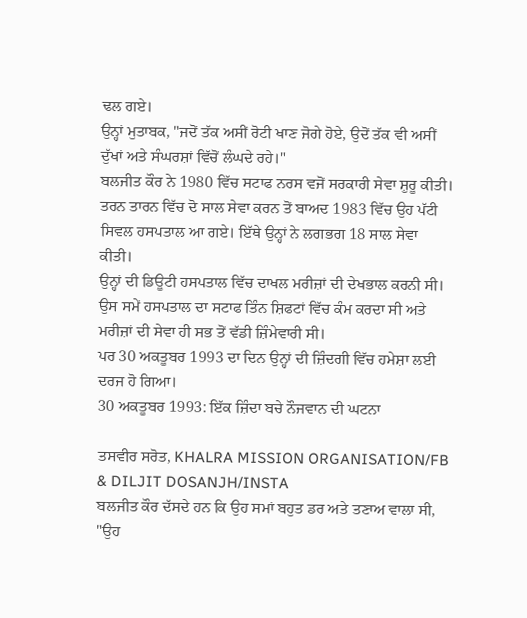ਢਲ ਗਏ।
ਉਨ੍ਹਾਂ ਮੁਤਾਬਕ, "ਜਦੋਂ ਤੱਕ ਅਸੀਂ ਰੋਟੀ ਖਾਣ ਜੋਗੇ ਹੋਏ, ਉਦੋਂ ਤੱਕ ਵੀ ਅਸੀਂ ਦੁੱਖਾਂ ਅਤੇ ਸੰਘਰਸ਼ਾਂ ਵਿੱਚੋਂ ਲੰਘਦੇ ਰਹੇ।"
ਬਲਜੀਤ ਕੌਰ ਨੇ 1980 ਵਿੱਚ ਸਟਾਫ ਨਰਸ ਵਜੋਂ ਸਰਕਾਰੀ ਸੇਵਾ ਸ਼ੁਰੂ ਕੀਤੀ। ਤਰਨ ਤਾਰਨ ਵਿੱਚ ਦੋ ਸਾਲ ਸੇਵਾ ਕਰਨ ਤੋਂ ਬਾਅਦ 1983 ਵਿੱਚ ਉਹ ਪੱਟੀ ਸਿਵਲ ਹਸਪਤਾਲ ਆ ਗਏ। ਇੱਥੇ ਉਨ੍ਹਾਂ ਨੇ ਲਗਭਗ 18 ਸਾਲ ਸੇਵਾ ਕੀਤੀ।
ਉਨ੍ਹਾਂ ਦੀ ਡਿਊਟੀ ਹਸਪਤਾਲ ਵਿੱਚ ਦਾਖਲ ਮਰੀਜ਼ਾਂ ਦੀ ਦੇਖਭਾਲ ਕਰਨੀ ਸੀ। ਉਸ ਸਮੇਂ ਹਸਪਤਾਲ ਦਾ ਸਟਾਫ ਤਿੰਨ ਸ਼ਿਫਟਾਂ ਵਿੱਚ ਕੰਮ ਕਰਦਾ ਸੀ ਅਤੇ ਮਰੀਜ਼ਾਂ ਦੀ ਸੇਵਾ ਹੀ ਸਭ ਤੋਂ ਵੱਡੀ ਜ਼ਿੰਮੇਵਾਰੀ ਸੀ।
ਪਰ 30 ਅਕਤੂਬਰ 1993 ਦਾ ਦਿਨ ਉਨ੍ਹਾਂ ਦੀ ਜ਼ਿੰਦਗੀ ਵਿੱਚ ਹਮੇਸ਼ਾ ਲਈ ਦਰਜ ਹੋ ਗਿਆ।
30 ਅਕਤੂਬਰ 1993: ਇੱਕ ਜ਼ਿੰਦਾ ਬਚੇ ਨੌਜਵਾਨ ਦੀ ਘਟਨਾ

ਤਸਵੀਰ ਸਰੋਤ, KHALRA MISSION ORGANISATION/FB & DILJIT DOSANJH/INSTA
ਬਲਜੀਤ ਕੌਰ ਦੱਸਦੇ ਹਨ ਕਿ ਉਹ ਸਮਾਂ ਬਹੁਤ ਡਰ ਅਤੇ ਤਣਾਅ ਵਾਲਾ ਸੀ, "ਉਹ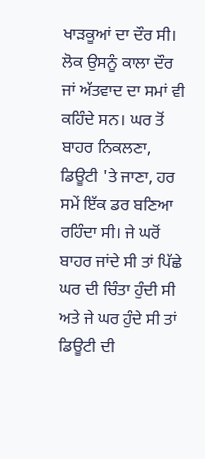ਖਾੜਕੂਆਂ ਦਾ ਦੌਰ ਸੀ। ਲੋਕ ਉਸਨੂੰ ਕਾਲਾ ਦੌਰ ਜਾਂ ਅੱਤਵਾਦ ਦਾ ਸਮਾਂ ਵੀ ਕਹਿੰਦੇ ਸਨ। ਘਰ ਤੋਂ ਬਾਹਰ ਨਿਕਲਣਾ, ਡਿਊਟੀ 'ਤੇ ਜਾਣਾ, ਹਰ ਸਮੇਂ ਇੱਕ ਡਰ ਬਣਿਆ ਰਹਿੰਦਾ ਸੀ। ਜੇ ਘਰੋਂ ਬਾਹਰ ਜਾਂਦੇ ਸੀ ਤਾਂ ਪਿੱਛੇ ਘਰ ਦੀ ਚਿੰਤਾ ਹੁੰਦੀ ਸੀ ਅਤੇ ਜੇ ਘਰ ਹੁੰਦੇ ਸੀ ਤਾਂ ਡਿਊਟੀ ਦੀ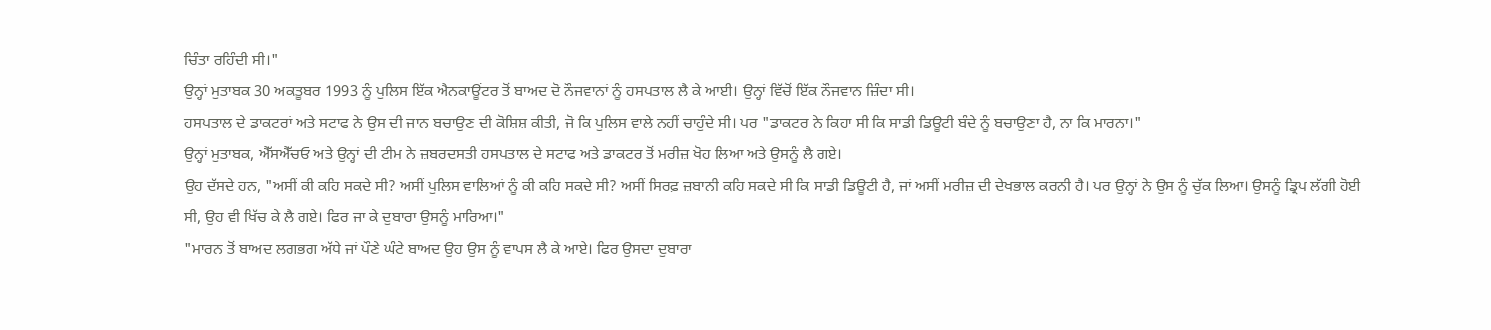ਚਿੰਤਾ ਰਹਿੰਦੀ ਸੀ।"
ਉਨ੍ਹਾਂ ਮੁਤਾਬਕ 30 ਅਕਤੂਬਰ 1993 ਨੂੰ ਪੁਲਿਸ ਇੱਕ ਐਨਕਾਊਂਟਰ ਤੋਂ ਬਾਅਦ ਦੋ ਨੌਜਵਾਨਾਂ ਨੂੰ ਹਸਪਤਾਲ ਲੈ ਕੇ ਆਈ। ਉਨ੍ਹਾਂ ਵਿੱਚੋਂ ਇੱਕ ਨੌਜਵਾਨ ਜ਼ਿੰਦਾ ਸੀ।
ਹਸਪਤਾਲ ਦੇ ਡਾਕਟਰਾਂ ਅਤੇ ਸਟਾਫ ਨੇ ਉਸ ਦੀ ਜਾਨ ਬਚਾਉਣ ਦੀ ਕੋਸ਼ਿਸ਼ ਕੀਤੀ, ਜੋ ਕਿ ਪੁਲਿਸ ਵਾਲੇ ਨਹੀਂ ਚਾਹੁੰਦੇ ਸੀ। ਪਰ "ਡਾਕਟਰ ਨੇ ਕਿਹਾ ਸੀ ਕਿ ਸਾਡੀ ਡਿਊਟੀ ਬੰਦੇ ਨੂੰ ਬਚਾਉਣਾ ਹੈ, ਨਾ ਕਿ ਮਾਰਨਾ।"
ਉਨ੍ਹਾਂ ਮੁਤਾਬਕ, ਐੱਸਐੱਚਓ ਅਤੇ ਉਨ੍ਹਾਂ ਦੀ ਟੀਮ ਨੇ ਜ਼ਬਰਦਸਤੀ ਹਸਪਤਾਲ ਦੇ ਸਟਾਫ ਅਤੇ ਡਾਕਟਰ ਤੋਂ ਮਰੀਜ਼ ਖੋਹ ਲਿਆ ਅਤੇ ਉਸਨੂੰ ਲੈ ਗਏ।
ਉਹ ਦੱਸਦੇ ਹਨ, "ਅਸੀਂ ਕੀ ਕਹਿ ਸਕਦੇ ਸੀ? ਅਸੀਂ ਪੁਲਿਸ ਵਾਲਿਆਂ ਨੂੰ ਕੀ ਕਹਿ ਸਕਦੇ ਸੀ? ਅਸੀਂ ਸਿਰਫ਼ ਜ਼ਬਾਨੀ ਕਹਿ ਸਕਦੇ ਸੀ ਕਿ ਸਾਡੀ ਡਿਊਟੀ ਹੈ, ਜਾਂ ਅਸੀਂ ਮਰੀਜ਼ ਦੀ ਦੇਖਭਾਲ ਕਰਨੀ ਹੈ। ਪਰ ਉਨ੍ਹਾਂ ਨੇ ਉਸ ਨੂੰ ਚੁੱਕ ਲਿਆ। ਉਸਨੂੰ ਡ੍ਰਿਪ ਲੱਗੀ ਹੋਈ ਸੀ, ਉਹ ਵੀ ਖਿੱਚ ਕੇ ਲੈ ਗਏ। ਫਿਰ ਜਾ ਕੇ ਦੁਬਾਰਾ ਉਸਨੂੰ ਮਾਰਿਆ।"
"ਮਾਰਨ ਤੋਂ ਬਾਅਦ ਲਗਭਗ ਅੱਧੇ ਜਾਂ ਪੌਣੇ ਘੰਟੇ ਬਾਅਦ ਉਹ ਉਸ ਨੂੰ ਵਾਪਸ ਲੈ ਕੇ ਆਏ। ਫਿਰ ਉਸਦਾ ਦੁਬਾਰਾ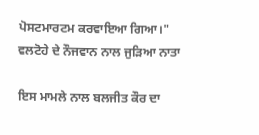ਪੋਸਟਮਾਰਟਮ ਕਰਵਾਇਆ ਗਿਆ।"
ਵਲਟੋਹੇ ਦੇ ਨੌਜਵਾਨ ਨਾਲ ਜੁੜਿਆ ਨਾਤਾ

ਇਸ ਮਾਮਲੇ ਨਾਲ ਬਲਜੀਤ ਕੌਰ ਦਾ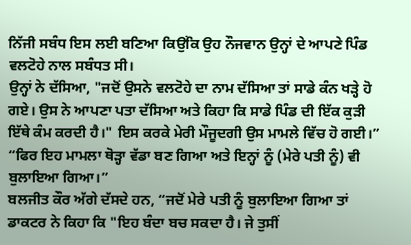ਨਿੱਜੀ ਸਬੰਧ ਇਸ ਲਈ ਬਣਿਆ ਕਿਉਂਕਿ ਉਹ ਨੌਜਵਾਨ ਉਨ੍ਹਾਂ ਦੇ ਆਪਣੇ ਪਿੰਡ ਵਲਟੋਹੇ ਨਾਲ ਸਬੰਧਤ ਸੀ।
ਉਨ੍ਹਾਂ ਨੇ ਦੱਸਿਆ, "ਜਦੋਂ ਉਸਨੇ ਵਲਟੋਹੇ ਦਾ ਨਾਮ ਦੱਸਿਆ ਤਾਂ ਸਾਡੇ ਕੰਨ ਖੜ੍ਹੇ ਹੋ ਗਏ। ਉਸ ਨੇ ਆਪਣਾ ਪਤਾ ਦੱਸਿਆ ਅਤੇ ਕਿਹਾ ਕਿ ਸਾਡੇ ਪਿੰਡ ਦੀ ਇੱਕ ਕੁੜੀ ਇੱਥੇ ਕੰਮ ਕਰਦੀ ਹੈ।" ਇਸ ਕਰਕੇ ਮੇਰੀ ਮੌਜੂਦਗੀ ਉਸ ਮਾਮਲੇ ਵਿੱਚ ਹੋ ਗਈ।”
“ਫਿਰ ਇਹ ਮਾਮਲਾ ਥੋੜ੍ਹਾ ਵੱਡਾ ਬਣ ਗਿਆ ਅਤੇ ਇਨ੍ਹਾਂ ਨੂੰ (ਮੇਰੇ ਪਤੀ ਨੂੰ) ਵੀ ਬੁਲਾਇਆ ਗਿਆ।”
ਬਲਜੀਤ ਕੌਰ ਅੱਗੇ ਦੱਸਦੇ ਹਨ, “ਜਦੋਂ ਮੇਰੇ ਪਤੀ ਨੂੰ ਬੁਲਾਇਆ ਗਿਆ ਤਾਂ ਡਾਕਟਰ ਨੇ ਕਿਹਾ ਕਿ "ਇਹ ਬੰਦਾ ਬਚ ਸਕਦਾ ਹੈ। ਜੇ ਤੁਸੀਂ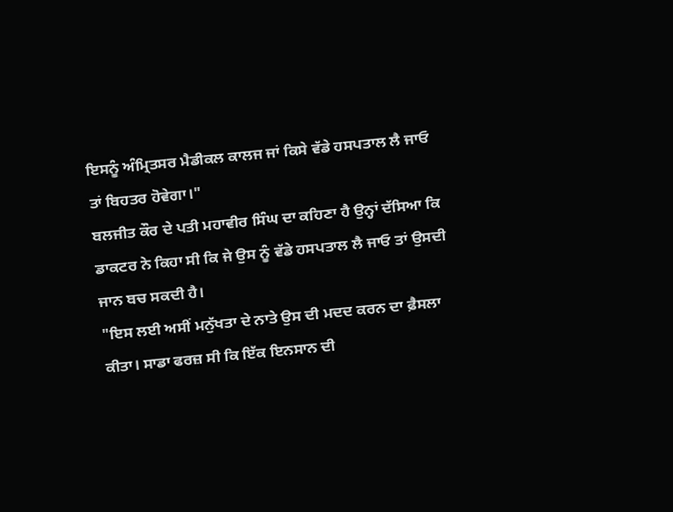ਇਸਨੂੰ ਅੰਮ੍ਰਿਤਸਰ ਮੈਡੀਕਲ ਕਾਲਜ ਜਾਂ ਕਿਸੇ ਵੱਡੇ ਹਸਪਤਾਲ ਲੈ ਜਾਓ ਤਾਂ ਬਿਹਤਰ ਹੋਵੇਗਾ।"
ਬਲਜੀਤ ਕੌਰ ਦੇ ਪਤੀ ਮਹਾਵੀਰ ਸਿੰਘ ਦਾ ਕਹਿਣਾ ਹੈ ਉਨ੍ਹਾਂ ਦੱਸਿਆ ਕਿ ਡਾਕਟਰ ਨੇ ਕਿਹਾ ਸੀ ਕਿ ਜੇ ਉਸ ਨੂੰ ਵੱਡੇ ਹਸਪਤਾਲ ਲੈ ਜਾਓ ਤਾਂ ਉਸਦੀ ਜਾਨ ਬਚ ਸਕਦੀ ਹੈ।
"ਇਸ ਲਈ ਅਸੀਂ ਮਨੁੱਖਤਾ ਦੇ ਨਾਤੇ ਉਸ ਦੀ ਮਦਦ ਕਰਨ ਦਾ ਫ਼ੈਸਲਾ ਕੀਤਾ। ਸਾਡਾ ਫਰਜ਼ ਸੀ ਕਿ ਇੱਕ ਇਨਸਾਨ ਦੀ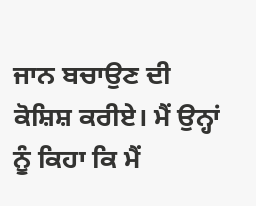ਜਾਨ ਬਚਾਉਣ ਦੀ ਕੋਸ਼ਿਸ਼ ਕਰੀਏ। ਮੈਂ ਉਨ੍ਹਾਂ ਨੂੰ ਕਿਹਾ ਕਿ ਮੈਂ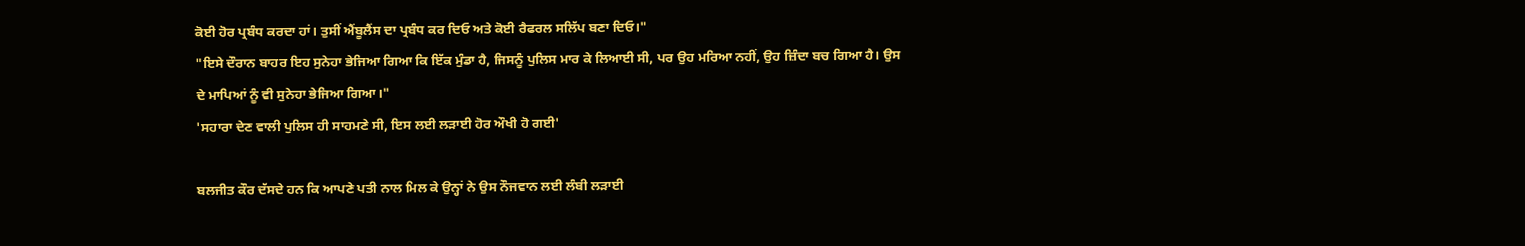ਕੋਈ ਹੋਰ ਪ੍ਰਬੰਧ ਕਰਦਾ ਹਾਂ। ਤੁਸੀਂ ਐਂਬੂਲੈਂਸ ਦਾ ਪ੍ਰਬੰਧ ਕਰ ਦਿਓ ਅਤੇ ਕੋਈ ਰੈਫਰਲ ਸਲਿੱਪ ਬਣਾ ਦਿਓ।"
"ਇਸੇ ਦੌਰਾਨ ਬਾਹਰ ਇਹ ਸੁਨੇਹਾ ਭੇਜਿਆ ਗਿਆ ਕਿ ਇੱਕ ਮੁੰਡਾ ਹੈ, ਜਿਸਨੂੰ ਪੁਲਿਸ ਮਾਰ ਕੇ ਲਿਆਈ ਸੀ, ਪਰ ਉਹ ਮਰਿਆ ਨਹੀਂ, ਉਹ ਜ਼ਿੰਦਾ ਬਚ ਗਿਆ ਹੈ। ਉਸ ਦੇ ਮਾਪਿਆਂ ਨੂੰ ਵੀ ਸੁਨੇਹਾ ਭੇਜਿਆ ਗਿਆ।"
'ਸਹਾਰਾ ਦੇਣ ਵਾਲੀ ਪੁਲਿਸ ਹੀ ਸਾਹਮਣੇ ਸੀ, ਇਸ ਲਈ ਲੜਾਈ ਹੋਰ ਔਖੀ ਹੋ ਗਈ'

ਬਲਜੀਤ ਕੌਰ ਦੱਸਦੇ ਹਨ ਕਿ ਆਪਣੇ ਪਤੀ ਨਾਲ ਮਿਲ ਕੇ ਉਨ੍ਹਾਂ ਨੇ ਉਸ ਨੌਜਵਾਨ ਲਈ ਲੰਬੀ ਲੜਾਈ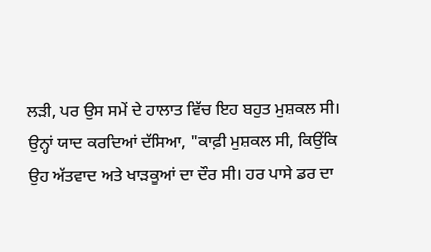ਲੜੀ, ਪਰ ਉਸ ਸਮੇਂ ਦੇ ਹਾਲਾਤ ਵਿੱਚ ਇਹ ਬਹੁਤ ਮੁਸ਼ਕਲ ਸੀ।
ਉਨ੍ਹਾਂ ਯਾਦ ਕਰਦਿਆਂ ਦੱਸਿਆ, "ਕਾਫ਼ੀ ਮੁਸ਼ਕਲ ਸੀ, ਕਿਉਂਕਿ ਉਹ ਅੱਤਵਾਦ ਅਤੇ ਖਾੜਕੂਆਂ ਦਾ ਦੌਰ ਸੀ। ਹਰ ਪਾਸੇ ਡਰ ਦਾ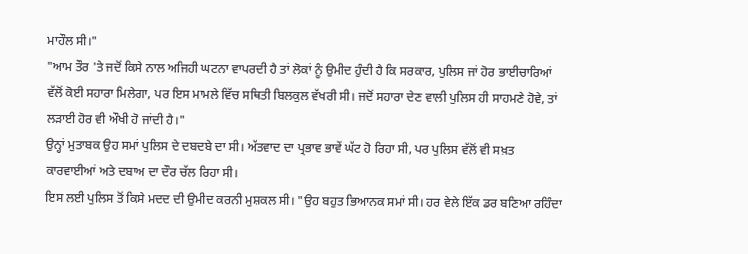ਮਾਹੌਲ ਸੀ।"
"ਆਮ ਤੌਰ 'ਤੇ ਜਦੋਂ ਕਿਸੇ ਨਾਲ ਅਜਿਹੀ ਘਟਨਾ ਵਾਪਰਦੀ ਹੈ ਤਾਂ ਲੋਕਾਂ ਨੂੰ ਉਮੀਦ ਹੁੰਦੀ ਹੈ ਕਿ ਸਰਕਾਰ, ਪੁਲਿਸ ਜਾਂ ਹੋਰ ਭਾਈਚਾਰਿਆਂ ਵੱਲੋਂ ਕੋਈ ਸਹਾਰਾ ਮਿਲੇਗਾ, ਪਰ ਇਸ ਮਾਮਲੇ ਵਿੱਚ ਸਥਿਤੀ ਬਿਲਕੁਲ ਵੱਖਰੀ ਸੀ। ਜਦੋਂ ਸਹਾਰਾ ਦੇਣ ਵਾਲੀ ਪੁਲਿਸ ਹੀ ਸਾਹਮਣੇ ਹੋਵੇ, ਤਾਂ ਲੜਾਈ ਹੋਰ ਵੀ ਔਖੀ ਹੋ ਜਾਂਦੀ ਹੈ।"
ਉਨ੍ਹਾਂ ਮੁਤਾਬਕ ਉਹ ਸਮਾਂ ਪੁਲਿਸ ਦੇ ਦਬਦਬੇ ਦਾ ਸੀ। ਅੱਤਵਾਦ ਦਾ ਪ੍ਰਭਾਵ ਭਾਵੇਂ ਘੱਟ ਹੋ ਰਿਹਾ ਸੀ, ਪਰ ਪੁਲਿਸ ਵੱਲੋਂ ਵੀ ਸਖ਼ਤ ਕਾਰਵਾਈਆਂ ਅਤੇ ਦਬਾਅ ਦਾ ਦੌਰ ਚੱਲ ਰਿਹਾ ਸੀ।
ਇਸ ਲਈ ਪੁਲਿਸ ਤੋਂ ਕਿਸੇ ਮਦਦ ਦੀ ਉਮੀਦ ਕਰਨੀ ਮੁਸ਼ਕਲ ਸੀ। "ਉਹ ਬਹੁਤ ਭਿਆਨਕ ਸਮਾਂ ਸੀ। ਹਰ ਵੇਲੇ ਇੱਕ ਡਰ ਬਣਿਆ ਰਹਿੰਦਾ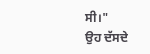ਸੀ।"
ਉਹ ਦੱਸਦੇ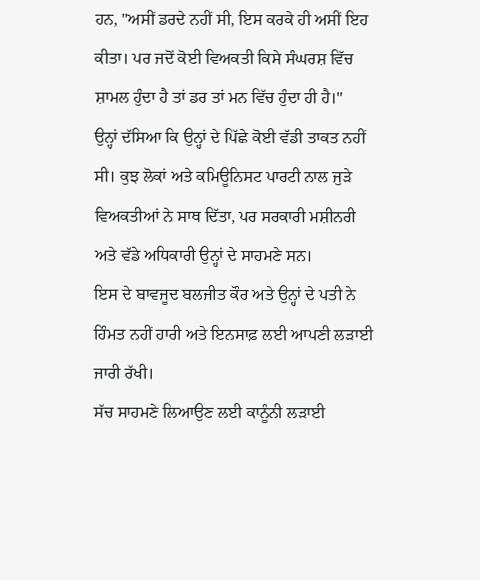ਹਨ, "ਅਸੀਂ ਡਰਦੇ ਨਹੀਂ ਸੀ, ਇਸ ਕਰਕੇ ਹੀ ਅਸੀਂ ਇਹ ਕੀਤਾ। ਪਰ ਜਦੋਂ ਕੋਈ ਵਿਅਕਤੀ ਕਿਸੇ ਸੰਘਰਸ਼ ਵਿੱਚ ਸ਼ਾਮਲ ਹੁੰਦਾ ਹੈ ਤਾਂ ਡਰ ਤਾਂ ਮਨ ਵਿੱਚ ਹੁੰਦਾ ਹੀ ਹੈ।"
ਉਨ੍ਹਾਂ ਦੱਸਿਆ ਕਿ ਉਨ੍ਹਾਂ ਦੇ ਪਿੱਛੇ ਕੋਈ ਵੱਡੀ ਤਾਕਤ ਨਹੀਂ ਸੀ। ਕੁਝ ਲੋਕਾਂ ਅਤੇ ਕਮਿਊਨਿਸਟ ਪਾਰਟੀ ਨਾਲ ਜੁੜੇ ਵਿਅਕਤੀਆਂ ਨੇ ਸਾਥ ਦਿੱਤਾ, ਪਰ ਸਰਕਾਰੀ ਮਸ਼ੀਨਰੀ ਅਤੇ ਵੱਡੇ ਅਧਿਕਾਰੀ ਉਨ੍ਹਾਂ ਦੇ ਸਾਹਮਣੇ ਸਨ।
ਇਸ ਦੇ ਬਾਵਜੂਦ ਬਲਜੀਤ ਕੌਰ ਅਤੇ ਉਨ੍ਹਾਂ ਦੇ ਪਤੀ ਨੇ ਹਿੰਮਤ ਨਹੀਂ ਹਾਰੀ ਅਤੇ ਇਨਸਾਫ਼ ਲਈ ਆਪਣੀ ਲੜਾਈ ਜਾਰੀ ਰੱਖੀ।
ਸੱਚ ਸਾਹਮਣੇ ਲਿਆਉਣ ਲਈ ਕਾਨੂੰਨੀ ਲੜਾਈ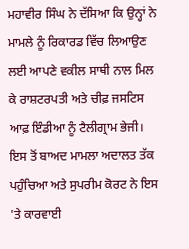ਮਹਾਵੀਰ ਸਿੰਘ ਨੇ ਦੱਸਿਆ ਕਿ ਉਨ੍ਹਾਂ ਨੇ ਮਾਮਲੇ ਨੂੰ ਰਿਕਾਰਡ ਵਿੱਚ ਲਿਆਉਣ ਲਈ ਆਪਣੇ ਵਕੀਲ ਸਾਥੀ ਨਾਲ ਮਿਲ ਕੇ ਰਾਸ਼ਟਰਪਤੀ ਅਤੇ ਚੀਫ਼ ਜਸਟਿਸ ਆਫ਼ ਇੰਡੀਆ ਨੂੰ ਟੈਲੀਗ੍ਰਾਮ ਭੇਜੀ।
ਇਸ ਤੋਂ ਬਾਅਦ ਮਾਮਲਾ ਅਦਾਲਤ ਤੱਕ ਪਹੁੰਚਿਆ ਅਤੇ ਸੁਪਰੀਮ ਕੋਰਟ ਨੇ ਇਸ 'ਤੇ ਕਾਰਵਾਈ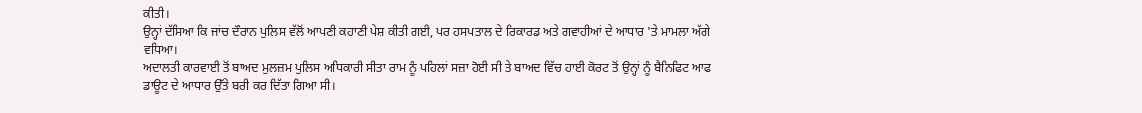ਕੀਤੀ।
ਉਨ੍ਹਾਂ ਦੱਸਿਆ ਕਿ ਜਾਂਚ ਦੌਰਾਨ ਪੁਲਿਸ ਵੱਲੋਂ ਆਪਣੀ ਕਹਾਣੀ ਪੇਸ਼ ਕੀਤੀ ਗਈ, ਪਰ ਹਸਪਤਾਲ ਦੇ ਰਿਕਾਰਡ ਅਤੇ ਗਵਾਹੀਆਂ ਦੇ ਆਧਾਰ 'ਤੇ ਮਾਮਲਾ ਅੱਗੇ ਵਧਿਆ।
ਅਦਾਲਤੀ ਕਾਰਵਾਈ ਤੋਂ ਬਾਅਦ ਮੁਲਜ਼ਮ ਪੁਲਿਸ ਅਧਿਕਾਰੀ ਸੀਤਾ ਰਾਮ ਨੂੰ ਪਹਿਲਾਂ ਸਜ਼ਾ ਹੋਈ ਸੀ ਤੇ ਬਾਅਦ ਵਿੱਚ ਹਾਈ ਕੋਰਟ ਤੋਂ ਉਨ੍ਹਾਂ ਨੂੰ ਬੈਨਿਫਿਟ ਆਫ ਡਾਊਟ ਦੇ ਆਧਾਰ ਉੱਤੇ ਬਰੀ ਕਰ ਦਿੱਤਾ ਗਿਆ ਸੀ।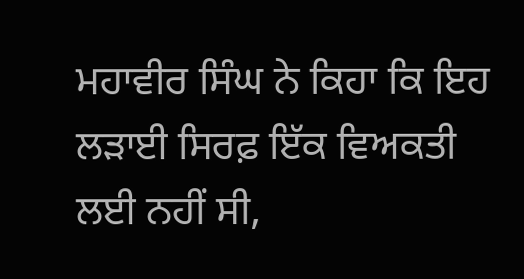ਮਹਾਵੀਰ ਸਿੰਘ ਨੇ ਕਿਹਾ ਕਿ ਇਹ ਲੜਾਈ ਸਿਰਫ਼ ਇੱਕ ਵਿਅਕਤੀ ਲਈ ਨਹੀਂ ਸੀ,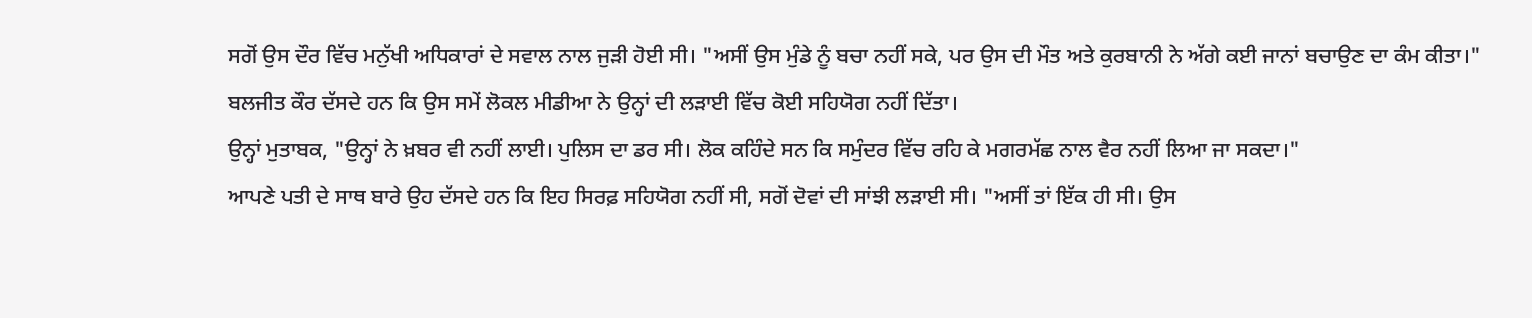ਸਗੋਂ ਉਸ ਦੌਰ ਵਿੱਚ ਮਨੁੱਖੀ ਅਧਿਕਾਰਾਂ ਦੇ ਸਵਾਲ ਨਾਲ ਜੁੜੀ ਹੋਈ ਸੀ। "ਅਸੀਂ ਉਸ ਮੁੰਡੇ ਨੂੰ ਬਚਾ ਨਹੀਂ ਸਕੇ, ਪਰ ਉਸ ਦੀ ਮੌਤ ਅਤੇ ਕੁਰਬਾਨੀ ਨੇ ਅੱਗੇ ਕਈ ਜਾਨਾਂ ਬਚਾਉਣ ਦਾ ਕੰਮ ਕੀਤਾ।"
ਬਲਜੀਤ ਕੌਰ ਦੱਸਦੇ ਹਨ ਕਿ ਉਸ ਸਮੇਂ ਲੋਕਲ ਮੀਡੀਆ ਨੇ ਉਨ੍ਹਾਂ ਦੀ ਲੜਾਈ ਵਿੱਚ ਕੋਈ ਸਹਿਯੋਗ ਨਹੀਂ ਦਿੱਤਾ।
ਉਨ੍ਹਾਂ ਮੁਤਾਬਕ, "ਉਨ੍ਹਾਂ ਨੇ ਖ਼ਬਰ ਵੀ ਨਹੀਂ ਲਾਈ। ਪੁਲਿਸ ਦਾ ਡਰ ਸੀ। ਲੋਕ ਕਹਿੰਦੇ ਸਨ ਕਿ ਸਮੁੰਦਰ ਵਿੱਚ ਰਹਿ ਕੇ ਮਗਰਮੱਛ ਨਾਲ ਵੈਰ ਨਹੀਂ ਲਿਆ ਜਾ ਸਕਦਾ।"
ਆਪਣੇ ਪਤੀ ਦੇ ਸਾਥ ਬਾਰੇ ਉਹ ਦੱਸਦੇ ਹਨ ਕਿ ਇਹ ਸਿਰਫ਼ ਸਹਿਯੋਗ ਨਹੀਂ ਸੀ, ਸਗੋਂ ਦੋਵਾਂ ਦੀ ਸਾਂਝੀ ਲੜਾਈ ਸੀ। "ਅਸੀਂ ਤਾਂ ਇੱਕ ਹੀ ਸੀ। ਉਸ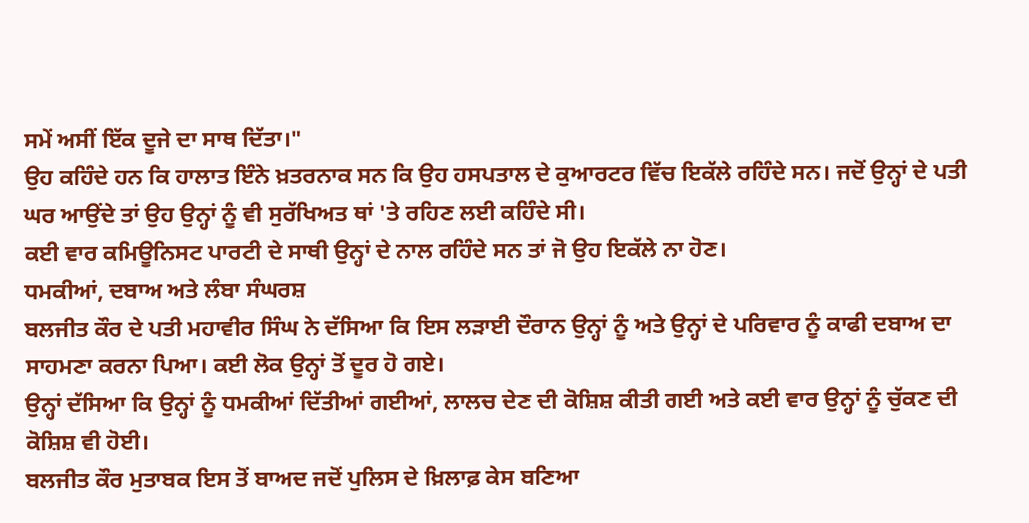ਸਮੇਂ ਅਸੀਂ ਇੱਕ ਦੂਜੇ ਦਾ ਸਾਥ ਦਿੱਤਾ।"
ਉਹ ਕਹਿੰਦੇ ਹਨ ਕਿ ਹਾਲਾਤ ਇੰਨੇ ਖ਼ਤਰਨਾਕ ਸਨ ਕਿ ਉਹ ਹਸਪਤਾਲ ਦੇ ਕੁਆਰਟਰ ਵਿੱਚ ਇਕੱਲੇ ਰਹਿੰਦੇ ਸਨ। ਜਦੋਂ ਉਨ੍ਹਾਂ ਦੇ ਪਤੀ ਘਰ ਆਉਂਦੇ ਤਾਂ ਉਹ ਉਨ੍ਹਾਂ ਨੂੰ ਵੀ ਸੁਰੱਖਿਅਤ ਥਾਂ 'ਤੇ ਰਹਿਣ ਲਈ ਕਹਿੰਦੇ ਸੀ।
ਕਈ ਵਾਰ ਕਮਿਊਨਿਸਟ ਪਾਰਟੀ ਦੇ ਸਾਥੀ ਉਨ੍ਹਾਂ ਦੇ ਨਾਲ ਰਹਿੰਦੇ ਸਨ ਤਾਂ ਜੋ ਉਹ ਇਕੱਲੇ ਨਾ ਹੋਣ।
ਧਮਕੀਆਂ, ਦਬਾਅ ਅਤੇ ਲੰਬਾ ਸੰਘਰਸ਼
ਬਲਜੀਤ ਕੌਰ ਦੇ ਪਤੀ ਮਹਾਵੀਰ ਸਿੰਘ ਨੇ ਦੱਸਿਆ ਕਿ ਇਸ ਲੜਾਈ ਦੌਰਾਨ ਉਨ੍ਹਾਂ ਨੂੰ ਅਤੇ ਉਨ੍ਹਾਂ ਦੇ ਪਰਿਵਾਰ ਨੂੰ ਕਾਫੀ ਦਬਾਅ ਦਾ ਸਾਹਮਣਾ ਕਰਨਾ ਪਿਆ। ਕਈ ਲੋਕ ਉਨ੍ਹਾਂ ਤੋਂ ਦੂਰ ਹੋ ਗਏ।
ਉਨ੍ਹਾਂ ਦੱਸਿਆ ਕਿ ਉਨ੍ਹਾਂ ਨੂੰ ਧਮਕੀਆਂ ਦਿੱਤੀਆਂ ਗਈਆਂ, ਲਾਲਚ ਦੇਣ ਦੀ ਕੋਸ਼ਿਸ਼ ਕੀਤੀ ਗਈ ਅਤੇ ਕਈ ਵਾਰ ਉਨ੍ਹਾਂ ਨੂੰ ਚੁੱਕਣ ਦੀ ਕੋਸ਼ਿਸ਼ ਵੀ ਹੋਈ।
ਬਲਜੀਤ ਕੌਰ ਮੁਤਾਬਕ ਇਸ ਤੋਂ ਬਾਅਦ ਜਦੋਂ ਪੁਲਿਸ ਦੇ ਖ਼ਿਲਾਫ਼ ਕੇਸ ਬਣਿਆ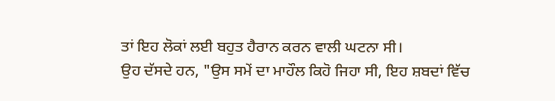ਤਾਂ ਇਹ ਲੋਕਾਂ ਲਈ ਬਹੁਤ ਹੈਰਾਨ ਕਰਨ ਵਾਲੀ ਘਟਨਾ ਸੀ।
ਉਹ ਦੱਸਦੇ ਹਨ, "ਉਸ ਸਮੇਂ ਦਾ ਮਾਹੌਲ ਕਿਹੋ ਜਿਹਾ ਸੀ, ਇਹ ਸ਼ਬਦਾਂ ਵਿੱਚ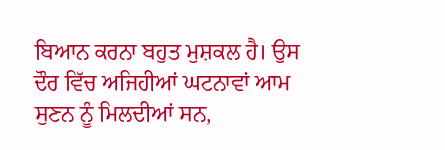ਬਿਆਨ ਕਰਨਾ ਬਹੁਤ ਮੁਸ਼ਕਲ ਹੈ। ਉਸ ਦੌਰ ਵਿੱਚ ਅਜਿਹੀਆਂ ਘਟਨਾਵਾਂ ਆਮ ਸੁਣਨ ਨੂੰ ਮਿਲਦੀਆਂ ਸਨ,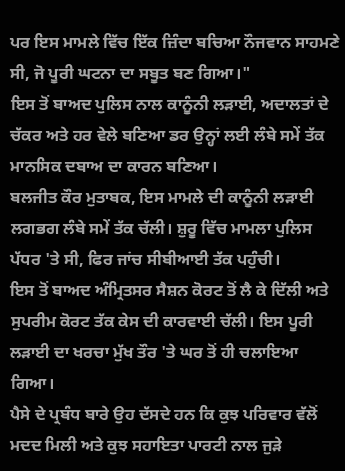ਪਰ ਇਸ ਮਾਮਲੇ ਵਿੱਚ ਇੱਕ ਜ਼ਿੰਦਾ ਬਚਿਆ ਨੌਜਵਾਨ ਸਾਹਮਣੇ ਸੀ, ਜੋ ਪੂਰੀ ਘਟਨਾ ਦਾ ਸਬੂਤ ਬਣ ਗਿਆ।"
ਇਸ ਤੋਂ ਬਾਅਦ ਪੁਲਿਸ ਨਾਲ ਕਾਨੂੰਨੀ ਲੜਾਈ, ਅਦਾਲਤਾਂ ਦੇ ਚੱਕਰ ਅਤੇ ਹਰ ਵੇਲੇ ਬਣਿਆ ਡਰ ਉਨ੍ਹਾਂ ਲਈ ਲੰਬੇ ਸਮੇਂ ਤੱਕ ਮਾਨਸਿਕ ਦਬਾਅ ਦਾ ਕਾਰਨ ਬਣਿਆ।
ਬਲਜੀਤ ਕੌਰ ਮੁਤਾਬਕ, ਇਸ ਮਾਮਲੇ ਦੀ ਕਾਨੂੰਨੀ ਲੜਾਈ ਲਗਭਗ ਲੰਬੇ ਸਮੇਂ ਤੱਕ ਚੱਲੀ। ਸ਼ੁਰੂ ਵਿੱਚ ਮਾਮਲਾ ਪੁਲਿਸ ਪੱਧਰ 'ਤੇ ਸੀ, ਫਿਰ ਜਾਂਚ ਸੀਬੀਆਈ ਤੱਕ ਪਹੁੰਚੀ।
ਇਸ ਤੋਂ ਬਾਅਦ ਅੰਮ੍ਰਿਤਸਰ ਸੈਸ਼ਨ ਕੋਰਟ ਤੋਂ ਲੈ ਕੇ ਦਿੱਲੀ ਅਤੇ ਸੁਪਰੀਮ ਕੋਰਟ ਤੱਕ ਕੇਸ ਦੀ ਕਾਰਵਾਈ ਚੱਲੀ। ਇਸ ਪੂਰੀ ਲੜਾਈ ਦਾ ਖਰਚਾ ਮੁੱਖ ਤੌਰ 'ਤੇ ਘਰ ਤੋਂ ਹੀ ਚਲਾਇਆ ਗਿਆ।
ਪੈਸੇ ਦੇ ਪ੍ਰਬੰਧ ਬਾਰੇ ਉਹ ਦੱਸਦੇ ਹਨ ਕਿ ਕੁਝ ਪਰਿਵਾਰ ਵੱਲੋਂ ਮਦਦ ਮਿਲੀ ਅਤੇ ਕੁਝ ਸਹਾਇਤਾ ਪਾਰਟੀ ਨਾਲ ਜੁੜੇ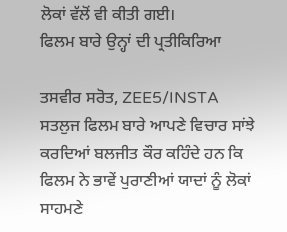ਲੋਕਾਂ ਵੱਲੋਂ ਵੀ ਕੀਤੀ ਗਈ।
ਫਿਲਮ ਬਾਰੇ ਉਨ੍ਹਾਂ ਦੀ ਪ੍ਰਤੀਕਿਰਿਆ

ਤਸਵੀਰ ਸਰੋਤ, ZEE5/INSTA
ਸਤਲੁਜ ਫਿਲਮ ਬਾਰੇ ਆਪਣੇ ਵਿਚਾਰ ਸਾਂਝੇ ਕਰਦਿਆਂ ਬਲਜੀਤ ਕੌਰ ਕਹਿੰਦੇ ਹਨ ਕਿ ਫਿਲਮ ਨੇ ਭਾਵੇਂ ਪੁਰਾਣੀਆਂ ਯਾਦਾਂ ਨੂੰ ਲੋਕਾਂ ਸਾਹਮਣੇ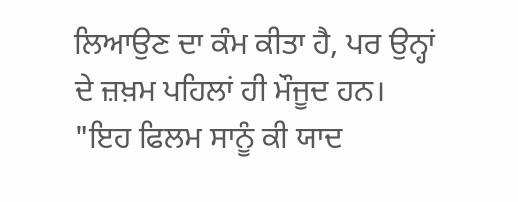ਲਿਆਉਣ ਦਾ ਕੰਮ ਕੀਤਾ ਹੈ, ਪਰ ਉਨ੍ਹਾਂ ਦੇ ਜ਼ਖ਼ਮ ਪਹਿਲਾਂ ਹੀ ਮੌਜੂਦ ਹਨ। "ਇਹ ਫਿਲਮ ਸਾਨੂੰ ਕੀ ਯਾਦ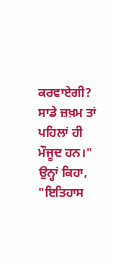ਕਰਵਾਏਗੀ? ਸਾਡੇ ਜ਼ਖ਼ਮ ਤਾਂ ਪਹਿਲਾਂ ਹੀ ਮੌਜੂਦ ਹਨ।"
ਉਨ੍ਹਾਂ ਕਿਹਾ, "ਇਤਿਹਾਸ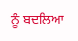ਨੂੰ ਬਦਲਿਆ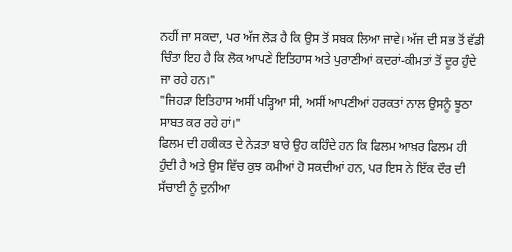ਨਹੀਂ ਜਾ ਸਕਦਾ, ਪਰ ਅੱਜ ਲੋੜ ਹੈ ਕਿ ਉਸ ਤੋਂ ਸਬਕ ਲਿਆ ਜਾਵੇ। ਅੱਜ ਦੀ ਸਭ ਤੋਂ ਵੱਡੀ ਚਿੰਤਾ ਇਹ ਹੈ ਕਿ ਲੋਕ ਆਪਣੇ ਇਤਿਹਾਸ ਅਤੇ ਪੁਰਾਣੀਆਂ ਕਦਰਾਂ-ਕੀਮਤਾਂ ਤੋਂ ਦੂਰ ਹੁੰਦੇ ਜਾ ਰਹੇ ਹਨ।"
"ਜਿਹੜਾ ਇਤਿਹਾਸ ਅਸੀਂ ਪੜ੍ਹਿਆ ਸੀ, ਅਸੀਂ ਆਪਣੀਆਂ ਹਰਕਤਾਂ ਨਾਲ ਉਸਨੂੰ ਝੂਠਾ ਸਾਬਤ ਕਰ ਰਹੇ ਹਾਂ।"
ਫਿਲਮ ਦੀ ਹਕੀਕਤ ਦੇ ਨੇੜਤਾ ਬਾਰੇ ਉਹ ਕਹਿੰਦੇ ਹਨ ਕਿ ਫਿਲਮ ਆਖ਼ਰ ਫਿਲਮ ਹੀ ਹੁੰਦੀ ਹੈ ਅਤੇ ਉਸ ਵਿੱਚ ਕੁਝ ਕਮੀਆਂ ਹੋ ਸਕਦੀਆਂ ਹਨ, ਪਰ ਇਸ ਨੇ ਇੱਕ ਦੌਰ ਦੀ ਸੱਚਾਈ ਨੂੰ ਦੁਨੀਆ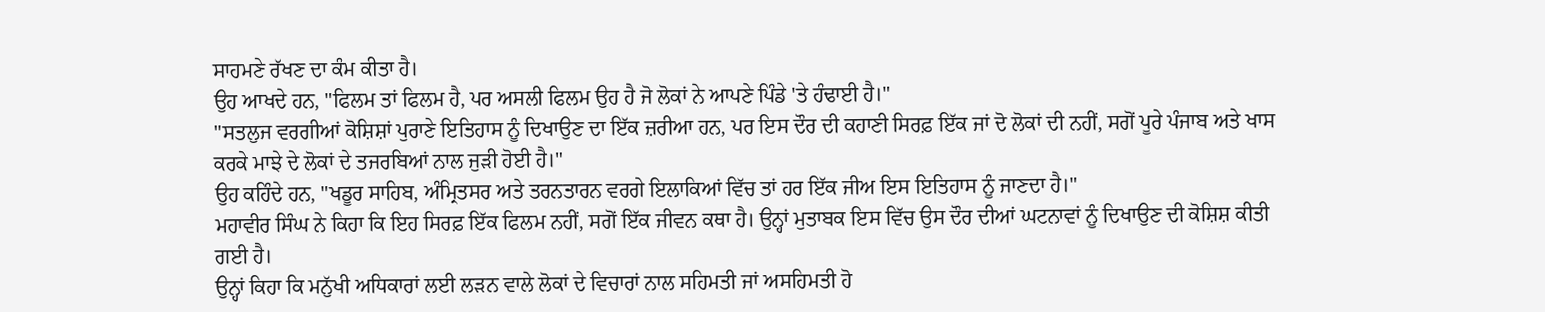ਸਾਹਮਣੇ ਰੱਖਣ ਦਾ ਕੰਮ ਕੀਤਾ ਹੈ।
ਉਹ ਆਖਦੇ ਹਨ, "ਫਿਲਮ ਤਾਂ ਫਿਲਮ ਹੈ, ਪਰ ਅਸਲੀ ਫਿਲਮ ਉਹ ਹੈ ਜੋ ਲੋਕਾਂ ਨੇ ਆਪਣੇ ਪਿੰਡੇ 'ਤੇ ਹੰਢਾਈ ਹੈ।"
"ਸਤਲੁਜ ਵਰਗੀਆਂ ਕੋਸ਼ਿਸ਼ਾਂ ਪੁਰਾਣੇ ਇਤਿਹਾਸ ਨੂੰ ਦਿਖਾਉਣ ਦਾ ਇੱਕ ਜ਼ਰੀਆ ਹਨ, ਪਰ ਇਸ ਦੌਰ ਦੀ ਕਹਾਣੀ ਸਿਰਫ਼ ਇੱਕ ਜਾਂ ਦੋ ਲੋਕਾਂ ਦੀ ਨਹੀਂ, ਸਗੋਂ ਪੂਰੇ ਪੰਜਾਬ ਅਤੇ ਖਾਸ ਕਰਕੇ ਮਾਝੇ ਦੇ ਲੋਕਾਂ ਦੇ ਤਜਰਬਿਆਂ ਨਾਲ ਜੁੜੀ ਹੋਈ ਹੈ।"
ਉਹ ਕਹਿੰਦੇ ਹਨ, "ਖਡੂਰ ਸਾਹਿਬ, ਅੰਮ੍ਰਿਤਸਰ ਅਤੇ ਤਰਨਤਾਰਨ ਵਰਗੇ ਇਲਾਕਿਆਂ ਵਿੱਚ ਤਾਂ ਹਰ ਇੱਕ ਜੀਅ ਇਸ ਇਤਿਹਾਸ ਨੂੰ ਜਾਣਦਾ ਹੈ।"
ਮਹਾਵੀਰ ਸਿੰਘ ਨੇ ਕਿਹਾ ਕਿ ਇਹ ਸਿਰਫ਼ ਇੱਕ ਫਿਲਮ ਨਹੀਂ, ਸਗੋਂ ਇੱਕ ਜੀਵਨ ਕਥਾ ਹੈ। ਉਨ੍ਹਾਂ ਮੁਤਾਬਕ ਇਸ ਵਿੱਚ ਉਸ ਦੌਰ ਦੀਆਂ ਘਟਨਾਵਾਂ ਨੂੰ ਦਿਖਾਉਣ ਦੀ ਕੋਸ਼ਿਸ਼ ਕੀਤੀ ਗਈ ਹੈ।
ਉਨ੍ਹਾਂ ਕਿਹਾ ਕਿ ਮਨੁੱਖੀ ਅਧਿਕਾਰਾਂ ਲਈ ਲੜਨ ਵਾਲੇ ਲੋਕਾਂ ਦੇ ਵਿਚਾਰਾਂ ਨਾਲ ਸਹਿਮਤੀ ਜਾਂ ਅਸਹਿਮਤੀ ਹੋ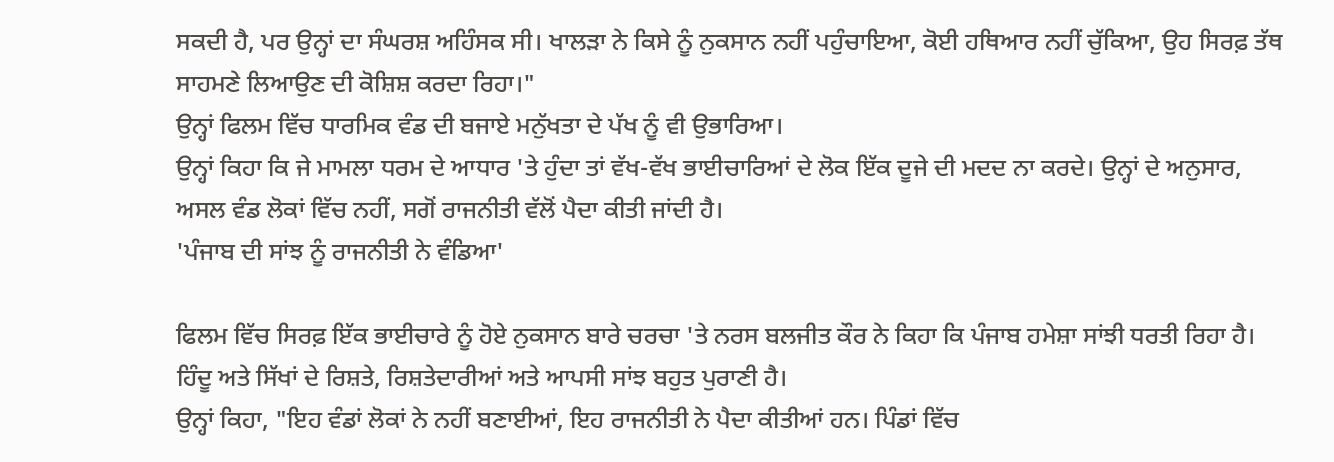ਸਕਦੀ ਹੈ, ਪਰ ਉਨ੍ਹਾਂ ਦਾ ਸੰਘਰਸ਼ ਅਹਿੰਸਕ ਸੀ। ਖਾਲੜਾ ਨੇ ਕਿਸੇ ਨੂੰ ਨੁਕਸਾਨ ਨਹੀਂ ਪਹੁੰਚਾਇਆ, ਕੋਈ ਹਥਿਆਰ ਨਹੀਂ ਚੁੱਕਿਆ, ਉਹ ਸਿਰਫ਼ ਤੱਥ ਸਾਹਮਣੇ ਲਿਆਉਣ ਦੀ ਕੋਸ਼ਿਸ਼ ਕਰਦਾ ਰਿਹਾ।"
ਉਨ੍ਹਾਂ ਫਿਲਮ ਵਿੱਚ ਧਾਰਮਿਕ ਵੰਡ ਦੀ ਬਜਾਏ ਮਨੁੱਖਤਾ ਦੇ ਪੱਖ ਨੂੰ ਵੀ ਉਭਾਰਿਆ।
ਉਨ੍ਹਾਂ ਕਿਹਾ ਕਿ ਜੇ ਮਾਮਲਾ ਧਰਮ ਦੇ ਆਧਾਰ 'ਤੇ ਹੁੰਦਾ ਤਾਂ ਵੱਖ-ਵੱਖ ਭਾਈਚਾਰਿਆਂ ਦੇ ਲੋਕ ਇੱਕ ਦੂਜੇ ਦੀ ਮਦਦ ਨਾ ਕਰਦੇ। ਉਨ੍ਹਾਂ ਦੇ ਅਨੁਸਾਰ, ਅਸਲ ਵੰਡ ਲੋਕਾਂ ਵਿੱਚ ਨਹੀਂ, ਸਗੋਂ ਰਾਜਨੀਤੀ ਵੱਲੋਂ ਪੈਦਾ ਕੀਤੀ ਜਾਂਦੀ ਹੈ।
'ਪੰਜਾਬ ਦੀ ਸਾਂਝ ਨੂੰ ਰਾਜਨੀਤੀ ਨੇ ਵੰਡਿਆ'

ਫਿਲਮ ਵਿੱਚ ਸਿਰਫ਼ ਇੱਕ ਭਾਈਚਾਰੇ ਨੂੰ ਹੋਏ ਨੁਕਸਾਨ ਬਾਰੇ ਚਰਚਾ 'ਤੇ ਨਰਸ ਬਲਜੀਤ ਕੌਰ ਨੇ ਕਿਹਾ ਕਿ ਪੰਜਾਬ ਹਮੇਸ਼ਾ ਸਾਂਝੀ ਧਰਤੀ ਰਿਹਾ ਹੈ। ਹਿੰਦੂ ਅਤੇ ਸਿੱਖਾਂ ਦੇ ਰਿਸ਼ਤੇ, ਰਿਸ਼ਤੇਦਾਰੀਆਂ ਅਤੇ ਆਪਸੀ ਸਾਂਝ ਬਹੁਤ ਪੁਰਾਣੀ ਹੈ।
ਉਨ੍ਹਾਂ ਕਿਹਾ, "ਇਹ ਵੰਡਾਂ ਲੋਕਾਂ ਨੇ ਨਹੀਂ ਬਣਾਈਆਂ, ਇਹ ਰਾਜਨੀਤੀ ਨੇ ਪੈਦਾ ਕੀਤੀਆਂ ਹਨ। ਪਿੰਡਾਂ ਵਿੱਚ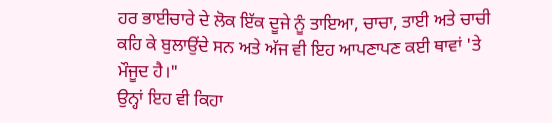ਹਰ ਭਾਈਚਾਰੇ ਦੇ ਲੋਕ ਇੱਕ ਦੂਜੇ ਨੂੰ ਤਾਇਆ, ਚਾਚਾ, ਤਾਈ ਅਤੇ ਚਾਚੀ ਕਹਿ ਕੇ ਬੁਲਾਉਂਦੇ ਸਨ ਅਤੇ ਅੱਜ ਵੀ ਇਹ ਆਪਣਾਪਣ ਕਈ ਥਾਵਾਂ 'ਤੇ ਮੌਜੂਦ ਹੈ।"
ਉਨ੍ਹਾਂ ਇਹ ਵੀ ਕਿਹਾ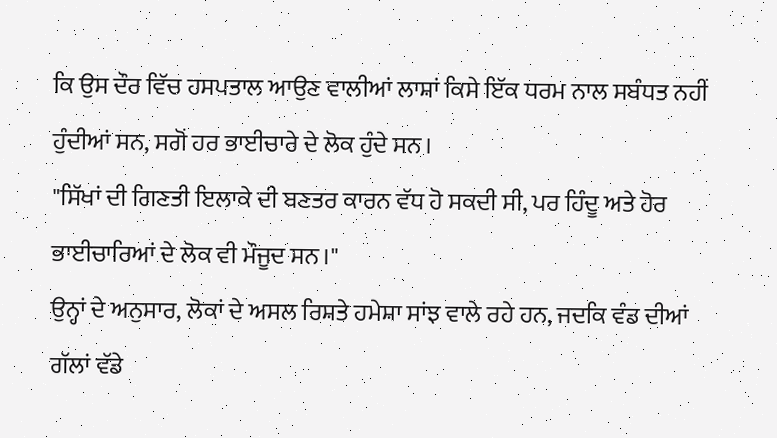ਕਿ ਉਸ ਦੌਰ ਵਿੱਚ ਹਸਪਤਾਲ ਆਉਣ ਵਾਲੀਆਂ ਲਾਸ਼ਾਂ ਕਿਸੇ ਇੱਕ ਧਰਮ ਨਾਲ ਸਬੰਧਤ ਨਹੀਂ ਹੁੰਦੀਆਂ ਸਨ, ਸਗੋਂ ਹਰ ਭਾਈਚਾਰੇ ਦੇ ਲੋਕ ਹੁੰਦੇ ਸਨ।
"ਸਿੱਖਾਂ ਦੀ ਗਿਣਤੀ ਇਲਾਕੇ ਦੀ ਬਣਤਰ ਕਾਰਨ ਵੱਧ ਹੋ ਸਕਦੀ ਸੀ, ਪਰ ਹਿੰਦੂ ਅਤੇ ਹੋਰ ਭਾਈਚਾਰਿਆਂ ਦੇ ਲੋਕ ਵੀ ਮੌਜੂਦ ਸਨ।"
ਉਨ੍ਹਾਂ ਦੇ ਅਨੁਸਾਰ, ਲੋਕਾਂ ਦੇ ਅਸਲ ਰਿਸ਼ਤੇ ਹਮੇਸ਼ਾ ਸਾਂਝ ਵਾਲੇ ਰਹੇ ਹਨ, ਜਦਕਿ ਵੰਡ ਦੀਆਂ ਗੱਲਾਂ ਵੱਡੇ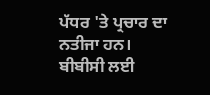ਪੱਧਰ 'ਤੇ ਪ੍ਰਚਾਰ ਦਾ ਨਤੀਜਾ ਹਨ।
ਬੀਬੀਸੀ ਲਈ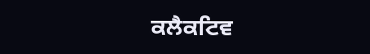ਕਲੈਕਟਿਵ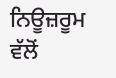ਨਿਊਜ਼ਰੂਮ ਵੱਲੋਂ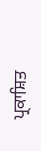ਪ੍ਰਕਾਸ਼ਿਤ